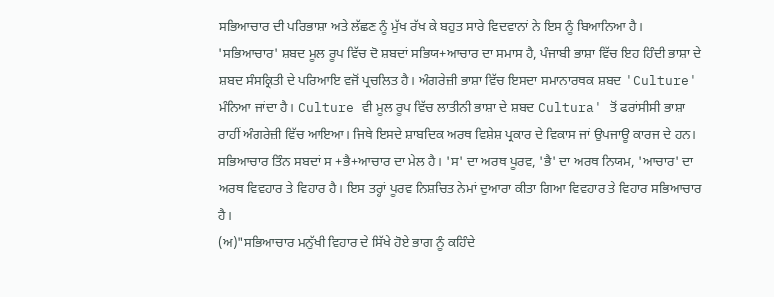ਸਭਿਆਚਾਰ ਦੀ ਪਰਿਭਾਸ਼ਾ ਅਤੇ ਲੱਛਣ ਨੂੰ ਮੁੱਖ ਰੱਖ ਕੇ ਬਹੁਤ ਸਾਰੇ ਵਿਦਵਾਨਾਂ ਨੇ ਇਸ ਨੂੰ ਬਿਆਨਿਆ ਹੈ। 'ਸਭਿਆਚਾਰ' ਸ਼ਬਦ ਮੂਲ ਰੂਪ ਵਿੱਚ ਦੋ ਸ਼ਬਦਾਂ ਸਭਿਯ+ਆਚਾਰ ਦਾ ਸਮਾਸ ਹੈ, ਪੰਜਾਬੀ ਭਾਸ਼ਾ ਵਿੱਚ ਇਹ ਹਿੰਦੀ ਭਾਸ਼ਾ ਦੇ ਸ਼ਬਦ ਸੰਸਕ੍ਰਿਤੀ ਦੇ ਪਰਿਆਇ ਵਜੋਂ ਪ੍ਰਚਲਿਤ ਹੈ। ਅੰਗਰੇਜ਼ੀ ਭਾਸ਼ਾ ਵਿੱਚ ਇਸਦਾ ਸਮਾਨਾਰਥਕ ਸ਼ਬਦ 'Culture' ਮੰਨਿਆ ਜਾਂਦਾ ਹੈ। Culture ਵੀ ਮੂਲ ਰੂਪ ਵਿੱਚ ਲਾਤੀਨੀ ਭਾਸ਼ਾ ਦੇ ਸ਼ਬਦ Cultura' ਤੋਂ ਫਰਾਂਸੀਸੀ ਭਾਸ਼ਾ ਰਾਹੀਂ ਅੰਗਰੇਜ਼ੀ ਵਿੱਚ ਆਇਆ। ਜਿਥੇ ਇਸਦੇ ਸ਼ਾਬਦਿਕ ਅਰਥ ਵਿਸ਼ੇਸ਼ ਪ੍ਰਕਾਰ ਦੇ ਵਿਕਾਸ ਜਾਂ ਉਪਜਾਊ ਕਾਰਜ ਦੇ ਹਨ। ਸਭਿਆਚਾਰ ਤਿੰਨ ਸਬਦਾਂ ਸ +ਭੈ+ਆਚਾਰ ਦਾ ਮੇਲ ਹੈ। 'ਸ' ਦਾ ਅਰਥ ਪੂਰਵ, 'ਭੈ' ਦਾ ਅਰਥ ਨਿਯਮ, 'ਆਚਾਰ' ਦਾ ਅਰਥ ਵਿਵਹਾਰ ਤੇ ਵਿਹਾਰ ਹੈ। ਇਸ ਤਰ੍ਹਾਂ ਪੂਰਵ ਨਿਸ਼ਚਿਤ ਨੇਮਾਂ ਦੁਆਰਾ ਕੀਤਾ ਗਿਆ ਵਿਵਹਾਰ ਤੇ ਵਿਹਾਰ ਸਭਿਆਚਾਰ ਹੈ।
(ਅ)"ਸਭਿਆਚਾਰ ਮਨੁੱਖੀ ਵਿਹਾਰ ਦੇ ਸਿੱਖੇ ਹੋਏ ਭਾਗ ਨੂੰ ਕਹਿੰਦੇ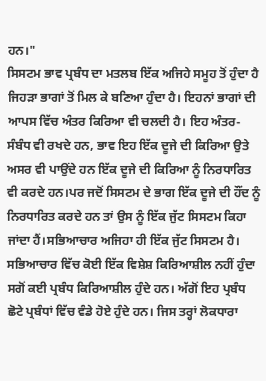ਹਨ।"
ਸਿਸਟਮ ਭਾਵ ਪ੍ਰਬੰਧ ਦਾ ਮਤਲਬ ਇੱਕ ਅਜਿਹੇ ਸਮੂਹ ਤੋਂ ਹੁੰਦਾ ਹੈ ਜਿਹੜਾ ਭਾਗਾਂ ਤੋਂ ਮਿਲ ਕੇ ਬਣਿਆ ਹੁੰਦਾ ਹੈ। ਇਹਨਾਂ ਭਾਗਾਂ ਦੀ ਆਪਸ ਵਿੱਚ ਅੰਤਰ ਕਿਰਿਆ ਵੀ ਚਲਦੀ ਹੈ। ਇਹ ਅੰਤਰ-ਸੰਬੰਧ ਵੀ ਰਖਦੇ ਹਨ, ਭਾਵ ਇਹ ਇੱਕ ਦੂਜੇ ਦੀ ਕਿਰਿਆ ਉਤੇ ਅਸਰ ਵੀ ਪਾਉਂਦੇ ਹਨ ਇੱਕ ਦੂਜੇ ਦੀ ਕਿਰਿਆ ਨੂੰ ਨਿਰਧਾਰਿਤ ਵੀ ਕਰਦੇ ਹਨ।ਪਰ ਜਦੋਂ ਸਿਸਟਮ ਦੇ ਭਾਗ ਇੱਕ ਦੂਜੇ ਦੀ ਹੌਂਦ ਨੂੰ ਨਿਰਧਾਰਿਤ ਕਰਦੇ ਹਨ ਤਾਂ ਉਸ ਨੂੰ ਇੱਕ ਜੁੱਟ ਸਿਸਟਮ ਕਿਹਾ ਜਾਂਦਾ ਹੈਂ।ਸਭਿਆਚਾਰ ਅਜਿਹਾ ਹੀ ਇੱਕ ਜੁੱਟ ਸਿਸਟਮ ਹੈ।
ਸਭਿਆਚਾਰ ਵਿੱਚ ਕੋਈ ਇੱਕ ਵਿਸ਼ੇਸ਼ ਕਿਰਿਆਸ਼ੀਲ ਨਹੀਂ ਹੁੰਦਾ ਸਗੋਂ ਕਈ ਪ੍ਰਬੰਧ ਕਿਰਿਆਸ਼ੀਲ ਹੁੰਦੇ ਹਨ। ਅੱਗੋਂ ਇਹ ਪ੍ਰਬੰਧ ਛੋਟੇ ਪ੍ਰਬੰਧਾਂ ਵਿੱਚ ਵੰਡੇ ਹੋਏ ਹੁੰਦੇ ਹਨ। ਜਿਸ ਤਰ੍ਹਾਂ ਲੋਕਧਾਰਾ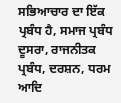ਸਭਿਆਚਾਰ ਦਾ ਇੱਕ ਪ੍ਰਬੰਧ ਹੈ, ਸਮਾਜ ਪ੍ਰਬੰਧ ਦੂਸਰਾ, ਰਾਜਨੀਤਕ ਪ੍ਰਬੰਧ, ਦਰਸ਼ਨ, ਧਰਮ ਆਦਿ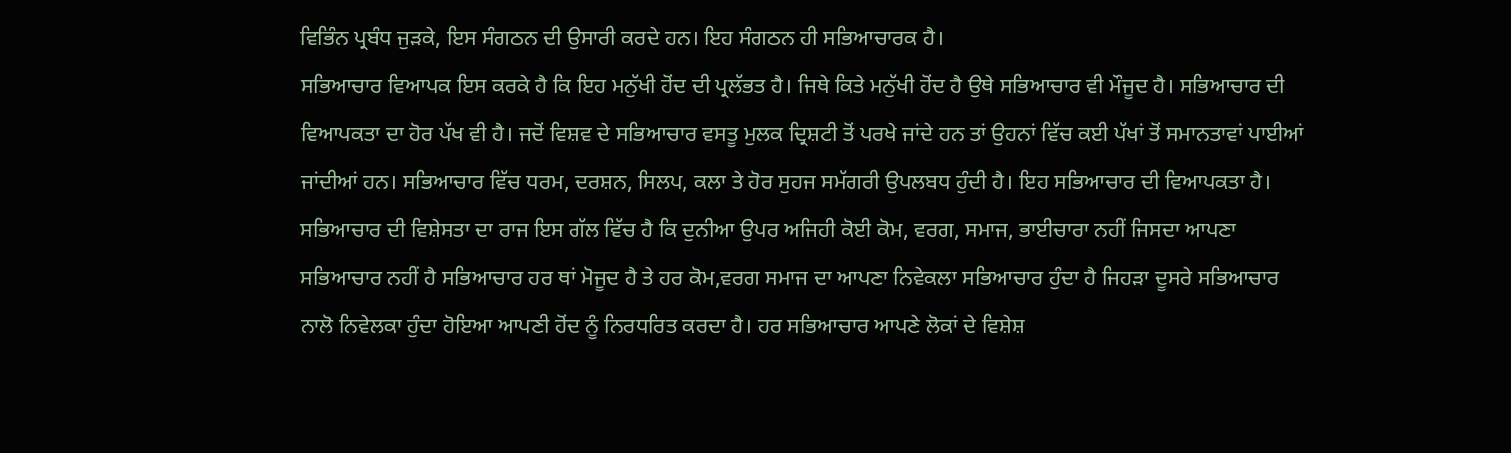ਵਿਭਿੰਨ ਪ੍ਰਬੰਧ ਜੁੜਕੇ, ਇਸ ਸੰਗਠਨ ਦੀ ਉਸਾਰੀ ਕਰਦੇ ਹਨ। ਇਹ ਸੰਗਠਨ ਹੀ ਸਭਿਆਚਾਰਕ ਹੈ।
ਸਭਿਆਚਾਰ ਵਿਆਪਕ ਇਸ ਕਰਕੇ ਹੈ ਕਿ ਇਹ ਮਨੁੱਖੀ ਹੋਂਦ ਦੀ ਪ੍ਰਲੱਭਤ ਹੈ। ਜਿਥੇ ਕਿਤੇ ਮਨੁੱਖੀ ਹੋਂਦ ਹੈ ਉਥੇ ਸਭਿਆਚਾਰ ਵੀ ਮੌਜੂਦ ਹੈ। ਸਭਿਆਚਾਰ ਦੀ ਵਿਆਪਕਤਾ ਦਾ ਹੋਰ ਪੱਖ ਵੀ ਹੈ। ਜਦੋਂ ਵਿਸ਼ਵ ਦੇ ਸਭਿਆਚਾਰ ਵਸਤੂ ਮੁਲਕ ਦ੍ਰਿਸ਼ਟੀ ਤੋਂ ਪਰਖੇ ਜਾਂਦੇ ਹਨ ਤਾਂ ਉਹਨਾਂ ਵਿੱਚ ਕਈ ਪੱਖਾਂ ਤੋਂ ਸਮਾਨਤਾਵਾਂ ਪਾਈਆਂ ਜਾਂਦੀਆਂ ਹਨ। ਸਭਿਆਚਾਰ ਵਿੱਚ ਧਰਮ, ਦਰਸ਼ਨ, ਸਿਲਪ, ਕਲਾ ਤੇ ਹੋਰ ਸੁਹਜ ਸਮੱਗਰੀ ਉਪਲਬਧ ਹੁੰਦੀ ਹੈ। ਇਹ ਸਭਿਆਚਾਰ ਦੀ ਵਿਆਪਕਤਾ ਹੈ। ਸਭਿਆਚਾਰ ਦੀ ਵਿਸ਼ੇਸਤਾ ਦਾ ਰਾਜ ਇਸ ਗੱਲ ਵਿੱਚ ਹੈ ਕਿ ਦੁਨੀਆ ਉਪਰ ਅਜਿਹੀ ਕੋਈ ਕੋਮ, ਵਰਗ, ਸਮਾਜ, ਭਾਈਚਾਰਾ ਨਹੀਂ ਜਿਸਦਾ ਆਪਣਾ ਸਭਿਆਚਾਰ ਨਹੀਂ ਹੈ ਸਭਿਆਚਾਰ ਹਰ ਥਾਂ ਮੋਜੂਦ ਹੈ ਤੇ ਹਰ ਕੋਮ,ਵਰਗ ਸਮਾਜ ਦਾ ਆਪਣਾ ਨਿਵੇਕਲਾ ਸਭਿਆਚਾਰ ਹੁੰਦਾ ਹੈ ਜਿਹੜਾ ਦੂਸਰੇ ਸਭਿਆਚਾਰ ਨਾਲੋ ਨਿਵੇਲਕਾ ਹੁੰਦਾ ਹੋਇਆ ਆਪਣੀ ਹੋਂਦ ਨੂੰ ਨਿਰਧਰਿਤ ਕਰਦਾ ਹੈ। ਹਰ ਸਭਿਆਚਾਰ ਆਪਣੇ ਲੋਕਾਂ ਦੇ ਵਿਸ਼ੇਸ਼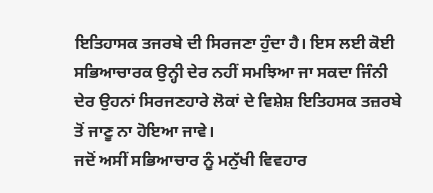ਇਤਿਹਾਸਕ ਤਜਰਬੇ ਦੀ ਸਿਰਜਣਾ ਹੁੰਦਾ ਹੈ। ਇਸ ਲਈ ਕੋਈ ਸਭਿਆਚਾਰਕ ਉਨ੍ਹੀ ਦੇਰ ਨਹੀਂ ਸਮਝਿਆ ਜਾ ਸਕਦਾ ਜਿੰਨੀ ਦੇਰ ਉਹਨਾਂ ਸਿਰਜਣਹਾਰੇ ਲੋਕਾਂ ਦੇ ਵਿਸ਼ੇਸ਼ ਇਤਿਹਸਕ ਤਜ਼ਰਬੇ ਤੋਂ ਜਾਣੂ ਨਾ ਹੋਇਆ ਜਾਵੇ।
ਜਦੋਂ ਅਸੀਂ ਸਭਿਆਚਾਰ ਨੂੰ ਮਨੁੱਖੀ ਵਿਵਹਾਰ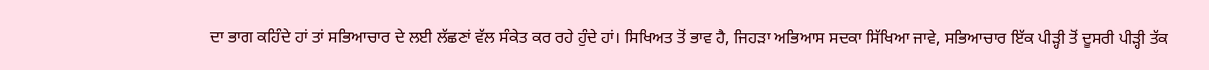ਦਾ ਭਾਗ ਕਹਿੰਦੇ ਹਾਂ ਤਾਂ ਸਭਿਆਚਾਰ ਦੇ ਲਈ ਲੱਛਣਾਂ ਵੱਲ ਸੰਕੇਤ ਕਰ ਰਹੇ ਹੁੰਦੇ ਹਾਂ। ਸਿਖਿਅਤ ਤੋਂ ਭਾਵ ਹੈ, ਜਿਹੜਾ ਅਭਿਆਸ ਸਦਕਾ ਸਿੱਖਿਆ ਜਾਵੇ, ਸਭਿਆਚਾਰ ਇੱਕ ਪੀੜ੍ਹੀ ਤੋਂ ਦੂਸਰੀ ਪੀੜ੍ਹੀ ਤੱਕ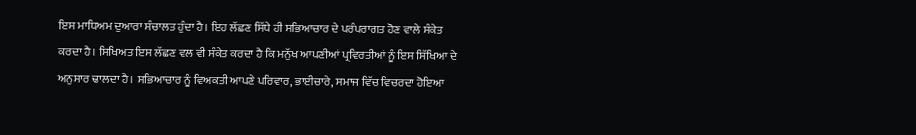ਇਸ ਮਾਧਿਅਮ ਦੁਆਰਾ ਸੰਚਾਲਤ ਹੁੰਦਾ ਹੈ। ਇਹ ਲੱਛਣ ਸਿੱਧੇ ਹੀ ਸਭਿਆਚਾਰ ਦੇ ਪਰੰਪਰਾਗਤ ਹੋਣ ਵਾਲੇ ਸੰਕੇਤ ਕਰਦਾ ਹੈ। ਸਿਖਿਅਤ ਇਸ ਲੱਛਣ ਵਲ ਵੀ ਸੰਕੇਤ ਕਰਦਾ ਹੈ ਕਿ ਮਨੁੱਖ ਆਪਣੀਆਂ ਪ੍ਰਵਿਰਤੀਆਂ ਨੂੰ ਇਸ ਸਿੱਖਿਆ ਦੇ ਅਨੁਸਾਰ ਢਾਲਦਾ ਹੈ। ਸਭਿਆਚਾਰ ਨੂੰ ਵਿਅਕਤੀ ਆਪਣੇ ਪਰਿਵਾਰ, ਭਾਈਚਾਰੇ, ਸਮਾਜ ਵਿੱਚ ਵਿਚਰਦਾ ਹੋਇਆ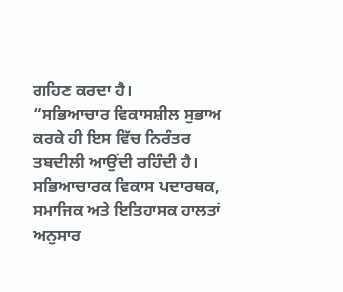ਗਹਿਣ ਕਰਦਾ ਹੈ।
“ਸਭਿਆਚਾਰ ਵਿਕਾਸਸ਼ੀਲ ਸੁਭਾਅ ਕਰਕੇ ਹੀ ਇਸ ਵਿੱਚ ਨਿਰੰਤਰ ਤਬਦੀਲੀ ਆਉਂਦੀ ਰਹਿੰਦੀ ਹੈ। ਸਭਿਆਚਾਰਕ ਵਿਕਾਸ ਪਦਾਰਥਕ, ਸਮਾਜਿਕ ਅਤੇ ਇਤਿਹਾਸਕ ਹਾਲਤਾਂ ਅਨੁਸਾਰ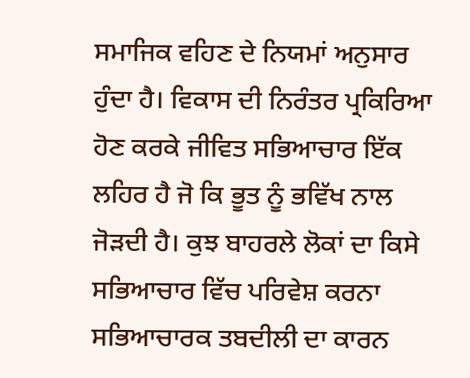ਸਮਾਜਿਕ ਵਹਿਣ ਦੇ ਨਿਯਮਾਂ ਅਨੁਸਾਰ ਹੁੰਦਾ ਹੈ। ਵਿਕਾਸ ਦੀ ਨਿਰੰਤਰ ਪ੍ਰਕਿਰਿਆ ਹੋਣ ਕਰਕੇ ਜੀਵਿਤ ਸਭਿਆਚਾਰ ਇੱਕ ਲਹਿਰ ਹੈ ਜੋ ਕਿ ਭੂਤ ਨੂੰ ਭਵਿੱਖ ਨਾਲ ਜੋੜਦੀ ਹੈ। ਕੁਝ ਬਾਹਰਲੇ ਲੋਕਾਂ ਦਾ ਕਿਸੇ ਸਭਿਆਚਾਰ ਵਿੱਚ ਪਰਿਵੇਸ਼ ਕਰਨਾ ਸਭਿਆਚਾਰਕ ਤਬਦੀਲੀ ਦਾ ਕਾਰਨ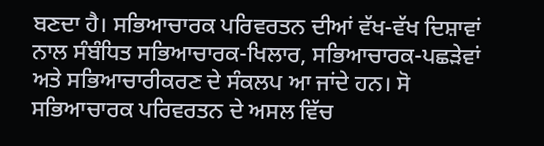ਬਣਦਾ ਹੈ। ਸਭਿਆਚਾਰਕ ਪਰਿਵਰਤਨ ਦੀਆਂ ਵੱਖ-ਵੱਖ ਦਿਸ਼ਾਵਾਂ ਨਾਲ ਸੰਬੰਧਿਤ ਸਭਿਆਚਾਰਕ-ਖਿਲਾਰ, ਸਭਿਆਚਾਰਕ-ਪਛੜੇਵਾਂ ਅਤੇ ਸਭਿਆਚਾਰੀਕਰਣ ਦੇ ਸੰਕਲਪ ਆ ਜਾਂਦੇ ਹਨ। ਸੋ ਸਭਿਆਚਾਰਕ ਪਰਿਵਰਤਨ ਦੇ ਅਸਲ ਵਿੱਚ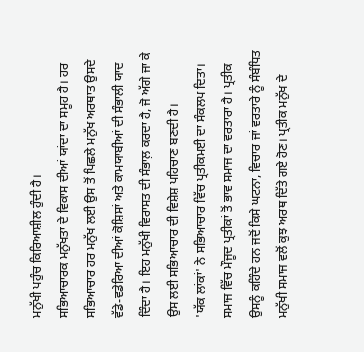ਮਨੁੱਖੀ ਪਹੁੰਚ ਕਿਰਿਆਸ਼ੀਲ ਹੁੰਦੀ ਹੈ।
ਸਭਿਆਚਾਰਕ ਮਨੁੱਖਤਾ ਦੇ ਵਿਕਾਸ ਦੀਆਂ ਯਾਂਦਾ ਦਾ ਸਮੂਹ ਹੈ। ਹਰ ਸਭਿਆਚਾਰ ਹਰ ਮਨੁੱਖ ਲਈ ਉਸ ਤੋਂ ਪਿਛਲੇ ਮਨੁੱਖ ਅਰਥਾਤ ਉਸਦੇ ਵੱਡੇ-ਵਡੇਰਿਆ ਦੀਆਂ ਕੋਸ਼ਿਸਾਂ ਅਤੇ ਕਾਮਯਾਬੀਆਂ ਦੀ ਸੰਭਾਲੀ ਯਾਦ ਦਿੰਦਾ ਹੈ। ਇਹ ਮਨੁੱਖੀ ਵਿਰਾਸਤ ਦੀ ਸੰਭਾਲ਼ ਕਰਦਾ ਹੈ, ਜੋ ਅੱਗੇ ਜਾ ਕੇ ਉਸ ਲਈ ਸਭਿਆਚਾਰ ਦੀ ਵਿਸ਼ੇਸ਼ ਪਹਿਚਾਣ ਬਣਦੀ ਹੈ।
'ਯੱਕ ਲਾਂਕਾਂ' ਨੇ ਸਭਿਆਚਾਰ ਵਿੱਚ ਪ੍ਰਤੀਕਮਈ ਦਾ ਸੰਕਲਪ ਦਿਤਾ। ਸਮਾਜ ਵਿੱਚ ਮੌਜੂਦ ਪ੍ਰਤੀਕਾਂ ਤੋਂ ਭਾਵ ਸਮਾਜ ਦਾ ਵਰਤਾਰਾ ਹੈ। ਪ੍ਰਤੀਕ ਉਸਨੂੰ ਕਹਿੰਦੇ ਹਨ ਜਦੋਂ ਕਿਸੇ ਘਟਨਾ, ਵਿਚਾਰ ਜਾਂ ਵਰਤਾਰੇ ਨੂੰ ਸੰਬੰਧਿਤ ਮਨੁੱਖੀ ਸਮਾਜ ਵਲੋਂ ਕੁਝ ਅਰਥ ਦਿੱਤੇ ਗਏ ਹੋਣ। ਪ੍ਰਤੀਕ ਮਨੁੱਖ ਦੇ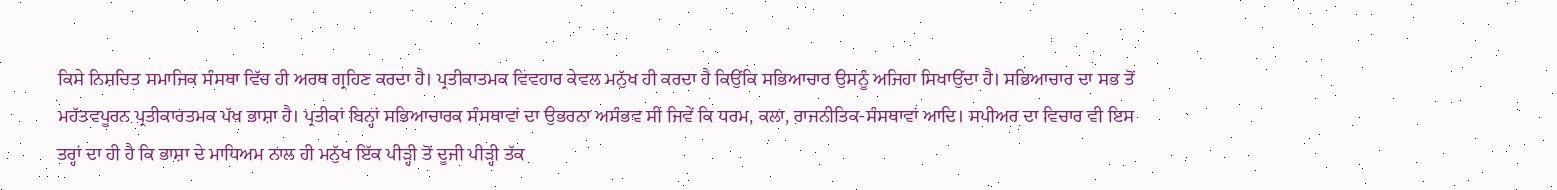ਕਿਸੇ ਨਿਸ਼ਚਿਤ ਸਮਾਜਿਕ ਸੰਸਥਾ ਵਿੱਚ ਹੀ ਅਰਥ ਗ੍ਰਹਿਣ ਕਰਦਾ ਹੈ। ਪ੍ਰਤੀਕਾਤਮਕ ਵਿਵਹਾਰ ਕੇਵਲ ਮਨੁੱਖ ਹੀ ਕਰਦਾ ਹੈ ਕਿਉਂਕਿ ਸਭਿਆਚਾਰ ਉਸਨੂੰ ਅਜਿਹਾ ਸਿਖਾਉਂਦਾ ਹੈ। ਸਭਿਆਚਾਰ ਦਾ ਸਭ ਤੋਂ ਮਹੱਤਵਪੂਰਨ ਪ੍ਰਤੀਕਾਰਤਮਕ ਪੱਖ ਭਾਸ਼ਾ ਹੈ। ਪ੍ਰਤੀਕਾਂ ਬਿਨ੍ਹਾਂ ਸਭਿਆਚਾਰਕ ਸੰਸਥਾਵਾਂ ਦਾ ਉਭਰਨਾ ਅਸੰਭਵ ਸੀ ਜਿਵੇਂ ਕਿ ਧਰਮ, ਕਲਾ, ਰਾਜਨੀਤਿਕ-ਸੰਸਥਾਵਾਂ ਆਦਿ। ਸਪੀਅਰ ਦਾ ਵਿਚਾਰ ਵੀ ਇਸ ਤਰ੍ਹਾਂ ਦਾ ਹੀ ਹੈ ਕਿ ਭਾਸ਼ਾ ਦੇ ਮਾਧਿਅਮ ਨਾਲ ਹੀ ਮਨੁੱਖ ਇੱਕ ਪੀੜ੍ਹੀ ਤੋਂ ਦੂਜੀ ਪੀੜ੍ਹੀ ਤੱਕ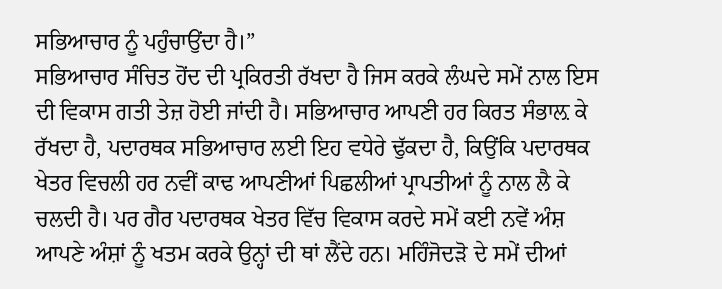ਸਭਿਆਚਾਰ ਨੂੰ ਪਹੁੰਚਾਉਂਦਾ ਹੈ।”
ਸਭਿਆਚਾਰ ਸੰਚਿਤ ਹੋਂਦ ਦੀ ਪ੍ਰਕਿਰਤੀ ਰੱਖਦਾ ਹੈ ਜਿਸ ਕਰਕੇ ਲੰਘਦੇ ਸਮੇਂ ਨਾਲ ਇਸ ਦੀ ਵਿਕਾਸ ਗਤੀ ਤੇਜ਼ ਹੋਈ ਜਾਂਦੀ ਹੈ। ਸਭਿਆਚਾਰ ਆਪਣੀ ਹਰ ਕਿਰਤ ਸੰਭਾਲ਼ ਕੇ ਰੱਖਦਾ ਹੈ, ਪਦਾਰਥਕ ਸਭਿਆਚਾਰ ਲਈ ਇਹ ਵਧੇਰੇ ਢੁੱਕਦਾ ਹੈ, ਕਿਉਂਕਿ ਪਦਾਰਥਕ ਖੇਤਰ ਵਿਚਲੀ ਹਰ ਨਵੀਂ ਕਾਢ ਆਪਣੀਆਂ ਪਿਛਲੀਆਂ ਪ੍ਰਾਪਤੀਆਂ ਨੂੰ ਨਾਲ ਲੈ ਕੇ ਚਲਦੀ ਹੈ। ਪਰ ਗੈਰ ਪਦਾਰਥਕ ਖੇਤਰ ਵਿੱਚ ਵਿਕਾਸ ਕਰਦੇ ਸਮੇਂ ਕਈ ਨਵੇਂ ਅੰਸ਼ ਆਪਣੇ ਅੰਸ਼ਾਂ ਨੂੰ ਖਤਮ ਕਰਕੇ ਉਨ੍ਹਾਂ ਦੀ ਥਾਂ ਲੈਂਦੇ ਹਨ। ਮਹਿੰਜੋਦੜੋ ਦੇ ਸਮੇਂ ਦੀਆਂ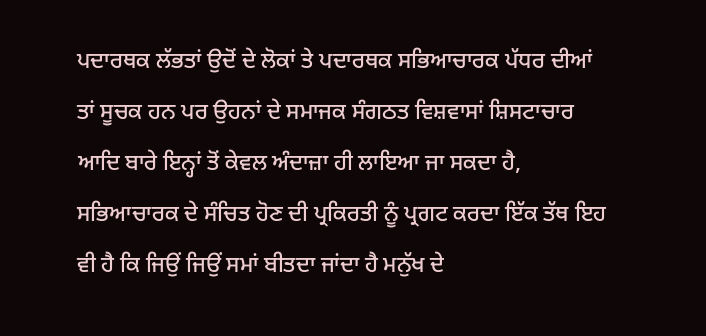ਪਦਾਰਥਕ ਲੱਭਤਾਂ ਉਦੋਂ ਦੇ ਲੋਕਾਂ ਤੇ ਪਦਾਰਥਕ ਸਭਿਆਚਾਰਕ ਪੱਧਰ ਦੀਆਂ ਤਾਂ ਸੂਚਕ ਹਨ ਪਰ ਉਹਨਾਂ ਦੇ ਸਮਾਜਕ ਸੰਗਠਤ ਵਿਸ਼ਵਾਸਾਂ ਸ਼ਿਸਟਾਚਾਰ ਆਦਿ ਬਾਰੇ ਇਨ੍ਹਾਂ ਤੋਂ ਕੇਵਲ ਅੰਦਾਜ਼ਾ ਹੀ ਲਾਇਆ ਜਾ ਸਕਦਾ ਹੈ, ਸਭਿਆਚਾਰਕ ਦੇ ਸੰਚਿਤ ਹੋਣ ਦੀ ਪ੍ਰਕਿਰਤੀ ਨੂੰ ਪ੍ਰਗਟ ਕਰਦਾ ਇੱਕ ਤੱਥ ਇਹ ਵੀ ਹੈ ਕਿ ਜਿਉਂ ਜਿਉਂ ਸਮਾਂ ਬੀਤਦਾ ਜਾਂਦਾ ਹੈ ਮਨੁੱਖ ਦੇ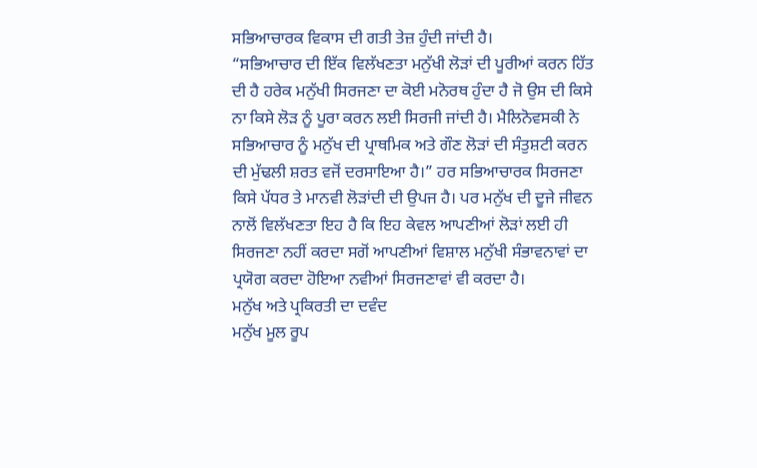ਸਭਿਆਚਾਰਕ ਵਿਕਾਸ ਦੀ ਗਤੀ ਤੇਜ਼ ਹੁੰਦੀ ਜਾਂਦੀ ਹੈ।
“ਸਭਿਆਚਾਰ ਦੀ ਇੱਕ ਵਿਲੱਖਣਤਾ ਮਨੁੱਖੀ ਲੋੜਾਂ ਦੀ ਪੂਰੀਆਂ ਕਰਨ ਹਿੱਤ ਦੀ ਹੈ ਹਰੇਕ ਮਨੁੱਖੀ ਸਿਰਜਣਾ ਦਾ ਕੋਈ ਮਨੋਰਥ ਹੁੰਦਾ ਹੈ ਜੋ ਉਸ ਦੀ ਕਿਸੇ ਨਾ ਕਿਸੇ ਲੋੜ ਨੂੰ ਪੂਰਾ ਕਰਨ ਲਈ ਸਿਰਜੀ ਜਾਂਦੀ ਹੈ। ਮੈਲਿਨੋਵਸਕੀ ਨੇ ਸਭਿਆਚਾਰ ਨੂੰ ਮਨੁੱਖ ਦੀ ਪ੍ਰਾਥਮਿਕ ਅਤੇ ਗੌਣ ਲੋੜਾਂ ਦੀ ਸੰਤੁਸ਼ਟੀ ਕਰਨ ਦੀ ਮੁੱਢਲੀ ਸ਼ਰਤ ਵਜੋਂ ਦਰਸਾਇਆ ਹੈ।” ਹਰ ਸਭਿਆਚਾਰਕ ਸਿਰਜਣਾ ਕਿਸੇ ਪੱਧਰ ਤੇ ਮਾਨਵੀ ਲੋੜਾਂਦੀ ਦੀ ਉਪਜ ਹੈ। ਪਰ ਮਨੁੱਖ ਦੀ ਦੂਜੇ ਜੀਵਨ ਨਾਲੋਂ ਵਿਲੱਖਣਤਾ ਇਹ ਹੈ ਕਿ ਇਹ ਕੇਵਲ ਆਪਣੀਆਂ ਲੋੜਾਂ ਲਈ ਹੀ ਸਿਰਜਣਾ ਨਹੀਂ ਕਰਦਾ ਸਗੋਂ ਆਪਣੀਆਂ ਵਿਸ਼ਾਲ ਮਨੁੱਖੀ ਸੰਭਾਵਨਾਵਾਂ ਦਾ ਪ੍ਰਯੋਗ ਕਰਦਾ ਹੋਇਆ ਨਵੀਆਂ ਸਿਰਜਣਾਵਾਂ ਵੀ ਕਰਦਾ ਹੈ।
ਮਨੁੱਖ ਅਤੇ ਪ੍ਰਕਿਰਤੀ ਦਾ ਦਵੰਦ
ਮਨੁੱਖ ਮੂਲ ਰੂਪ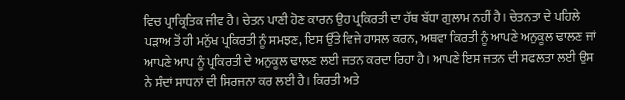ਵਿਚ ਪ੍ਰਾਕ੍ਰਿਤਿਕ ਜੀਵ ਹੈ। ਚੇਤਨ ਪਾਣੀ ਹੋਣ ਕਾਰਨ ਉਹ ਪ੍ਰਕਿਰਤੀ ਦਾ ਹੱਥ ਬੱਧਾ ਗੁਲਾਮ ਨਹੀਂ ਹੈ। ਚੇਤਨਤਾ ਦੇ ਪਹਿਲੇ ਪੜਾਅ ਤੋਂ ਹੀ ਮਨੁੱਖ ਪ੍ਰਕਿਰਤੀ ਨੂੰ ਸਮਝਣ, ਇਸ ਉੱਤੇ ਵਿਜੇ ਹਾਸਲ ਕਰਨ, ਅਥਵਾ ਕਿਰਤੀ ਨੂੰ ਆਪਣੇ ਅਨੁਕੂਲ ਢਾਲਣ ਜਾਂ ਆਪਣੇ ਆਪ ਨੂੰ ਪ੍ਰਕਿਰਤੀ ਦੇ ਅਨੁਕੂਲ ਢਾਲਣ ਲਈ ਜਤਨ ਕਰਦਾ ਰਿਹਾ ਹੈ। ਆਪਣੇ ਇਸ ਜਤਨ ਦੀ ਸਫਲਤਾ ਲਈ ਉਸ ਨੇ ਸੰਦਾਂ ਸਾਧਨਾਂ ਦੀ ਸਿਰਜਨਾ ਕਰ ਲਈ ਹੈ। ਕਿਰਤੀ ਅਤੇ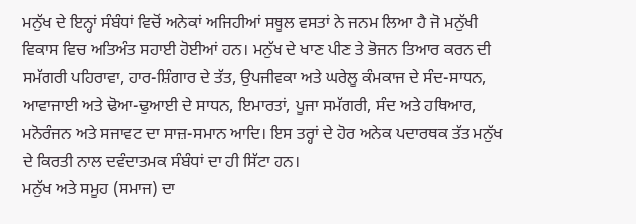ਮਨੁੱਖ ਦੇ ਇਨ੍ਹਾਂ ਸੰਬੰਧਾਂ ਵਿਚੋਂ ਅਨੇਕਾਂ ਅਜਿਹੀਆਂ ਸਥੂਲ ਵਸਤਾਂ ਨੇ ਜਨਮ ਲਿਆ ਹੈ ਜੋ ਮਨੁੱਖੀ ਵਿਕਾਸ ਵਿਚ ਅਤਿਅੰਤ ਸਹਾਈ ਹੋਈਆਂ ਹਨ। ਮਨੁੱਖ ਦੇ ਖਾਣ ਪੀਣ ਤੇ ਭੋਜਨ ਤਿਆਰ ਕਰਨ ਦੀ ਸਮੱਗਰੀ ਪਹਿਰਾਵਾ, ਹਾਰ-ਸ਼ਿੰਗਾਰ ਦੇ ਤੱਤ, ਉਪਜੀਵਕਾ ਅਤੇ ਘਰੇਲੂ ਕੰਮਕਾਜ ਦੇ ਸੰਦ-ਸਾਧਨ, ਆਵਾਜਾਈ ਅਤੇ ਢੋਆ-ਢੁਆਈ ਦੇ ਸਾਧਨ, ਇਮਾਰਤਾਂ, ਪੂਜਾ ਸਮੱਗਰੀ, ਸੰਦ ਅਤੇ ਹਥਿਆਰ, ਮਨੋਰੰਜਨ ਅਤੇ ਸਜਾਵਟ ਦਾ ਸਾਜ਼-ਸਮਾਨ ਆਦਿ। ਇਸ ਤਰ੍ਹਾਂ ਦੇ ਹੋਰ ਅਨੇਕ ਪਦਾਰਥਕ ਤੱਤ ਮਨੁੱਖ ਦੇ ਕਿਰਤੀ ਨਾਲ ਦਵੰਦਾਤਮਕ ਸੰਬੰਧਾਂ ਦਾ ਹੀ ਸਿੱਟਾ ਹਨ।
ਮਨੁੱਖ ਅਤੇ ਸਮੂਹ (ਸਮਾਜ) ਦਾ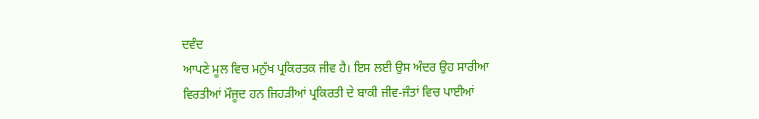ਦਵੰਦ
ਆਪਣੇ ਮੂਲ ਵਿਚ ਮਨੁੱਖ ਪ੍ਰਕਿਰਤਕ ਜੀਵ ਹੈ। ਇਸ ਲਈ ਉਸ ਅੰਦਰ ਉਹ ਸਾਰੀਆ ਵਿਰਤੀਆਂ ਮੌਜੂਦ ਹਨ ਜਿਹੜੀਆਂ ਪ੍ਰਕਿਰਤੀ ਦੇ ਬਾਕੀ ਜੀਵ-ਜੰਤਾਂ ਵਿਚ ਪਾਈਆਂ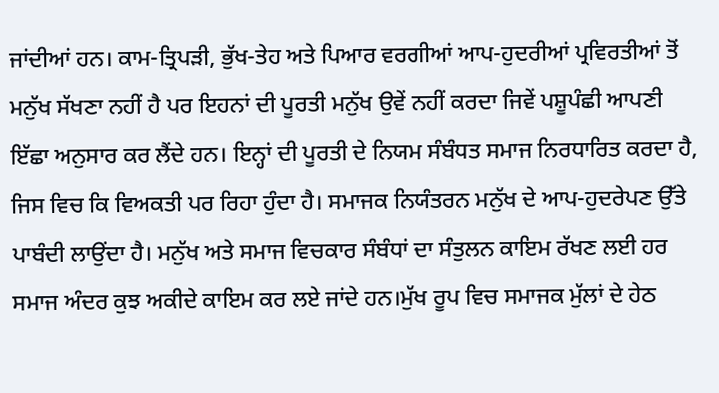ਜਾਂਦੀਆਂ ਹਨ। ਕਾਮ-ਤ੍ਰਿਪੜੀ, ਭੁੱਖ-ਤੇਹ ਅਤੇ ਪਿਆਰ ਵਰਗੀਆਂ ਆਪ-ਹੁਦਰੀਆਂ ਪ੍ਰਵਿਰਤੀਆਂ ਤੋਂ ਮਨੁੱਖ ਸੱਖਣਾ ਨਹੀਂ ਹੈ ਪਰ ਇਹਨਾਂ ਦੀ ਪੂਰਤੀ ਮਨੁੱਖ ਉਵੇਂ ਨਹੀਂ ਕਰਦਾ ਜਿਵੇਂ ਪਸ਼ੂਪੰਛੀ ਆਪਣੀ ਇੱਛਾ ਅਨੁਸਾਰ ਕਰ ਲੈਂਦੇ ਹਨ। ਇਨ੍ਹਾਂ ਦੀ ਪੂਰਤੀ ਦੇ ਨਿਯਮ ਸੰਬੰਧਤ ਸਮਾਜ ਨਿਰਧਾਰਿਤ ਕਰਦਾ ਹੈ, ਜਿਸ ਵਿਚ ਕਿ ਵਿਅਕਤੀ ਪਰ ਰਿਹਾ ਹੁੰਦਾ ਹੈ। ਸਮਾਜਕ ਨਿਯੰਤਰਨ ਮਨੁੱਖ ਦੇ ਆਪ-ਹੁਦਰੇਪਣ ਉੱਤੇ ਪਾਬੰਦੀ ਲਾਉਂਦਾ ਹੈ। ਮਨੁੱਖ ਅਤੇ ਸਮਾਜ ਵਿਚਕਾਰ ਸੰਬੰਧਾਂ ਦਾ ਸੰਤੁਲਨ ਕਾਇਮ ਰੱਖਣ ਲਈ ਹਰ ਸਮਾਜ ਅੰਦਰ ਕੁਝ ਅਕੀਦੇ ਕਾਇਮ ਕਰ ਲਏ ਜਾਂਦੇ ਹਨ।ਮੁੱਖ ਰੂਪ ਵਿਚ ਸਮਾਜਕ ਮੁੱਲਾਂ ਦੇ ਹੇਠ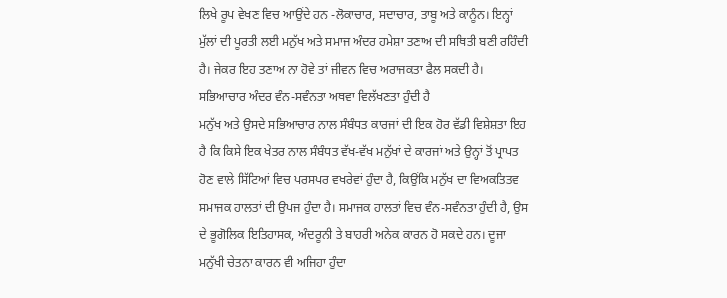ਲਿਖੇ ਰੂਪ ਵੇਖਣ ਵਿਚ ਆਉਂਦੇ ਹਨ -ਲੋਕਾਚਾਰ, ਸਦਾਚਾਰ, ਤਾਬੂ ਅਤੇ ਕਾਨੂੰਨ। ਇਨ੍ਹਾਂ ਮੁੱਲਾਂ ਦੀ ਪੂਰਤੀ ਲਈ ਮਨੁੱਖ ਅਤੇ ਸਮਾਜ ਅੰਦਰ ਹਮੇਸ਼ਾ ਤਣਾਅ ਦੀ ਸਥਿਤੀ ਬਣੀ ਰਹਿੰਦੀ ਹੈ। ਜੇਕਰ ਇਹ ਤਣਾਅ ਨਾ ਹੋਵੇ ਤਾਂ ਜੀਵਨ ਵਿਚ ਅਰਾਜਕਤਾ ਫੈਲ ਸਕਦੀ ਹੈ।
ਸਭਿਆਚਾਰ ਅੰਦਰ ਵੰਨ-ਸਵੰਨਤਾ ਅਥਵਾ ਵਿਲੱਖਣਤਾ ਹੁੰਦੀ ਹੈ
ਮਨੁੱਖ ਅਤੇ ਉਸਦੇ ਸਭਿਆਚਾਰ ਨਾਲ ਸੰਬੰਧਤ ਕਾਰਜਾਂ ਦੀ ਇਕ ਹੋਰ ਵੱਡੀ ਵਿਸ਼ੇਸ਼ਤਾ ਇਹ ਹੈ ਕਿ ਕਿਸੇ ਇਕ ਖੇਤਰ ਨਾਲ ਸੰਬੰਧਤ ਵੱਖ-ਵੱਖ ਮਨੁੱਖਾਂ ਦੇ ਕਾਰਜਾਂ ਅਤੇ ਉਨ੍ਹਾਂ ਤੋਂ ਪ੍ਰਾਪਤ ਹੋਣ ਵਾਲੇ ਸਿੱਟਿਆਂ ਵਿਚ ਪਰਸਪਰ ਵਖਰੇਵਾਂ ਹੁੰਦਾ ਹੈ, ਕਿਉਂਕਿ ਮਨੁੱਖ ਦਾ ਵਿਅਕਤਿਤਵ ਸਮਾਜਕ ਹਾਲਤਾਂ ਦੀ ਉਪਜ ਹੁੰਦਾ ਹੈ। ਸਮਾਜਕ ਹਾਲਤਾਂ ਵਿਚ ਵੰਨ-ਸਵੰਨਤਾ ਹੁੰਦੀ ਹੈ, ਉਸ ਦੇ ਭੂਗੋਲਿਕ ਇਤਿਹਾਸਕ, ਅੰਦਰੂਨੀ ਤੇ ਬਾਹਰੀ ਅਨੇਕ ਕਾਰਨ ਹੋ ਸਕਦੇ ਹਨ। ਦੂਜਾ ਮਨੁੱਖੀ ਚੇਤਨਾ ਕਾਰਨ ਵੀ ਅਜਿਹਾ ਹੁੰਦਾ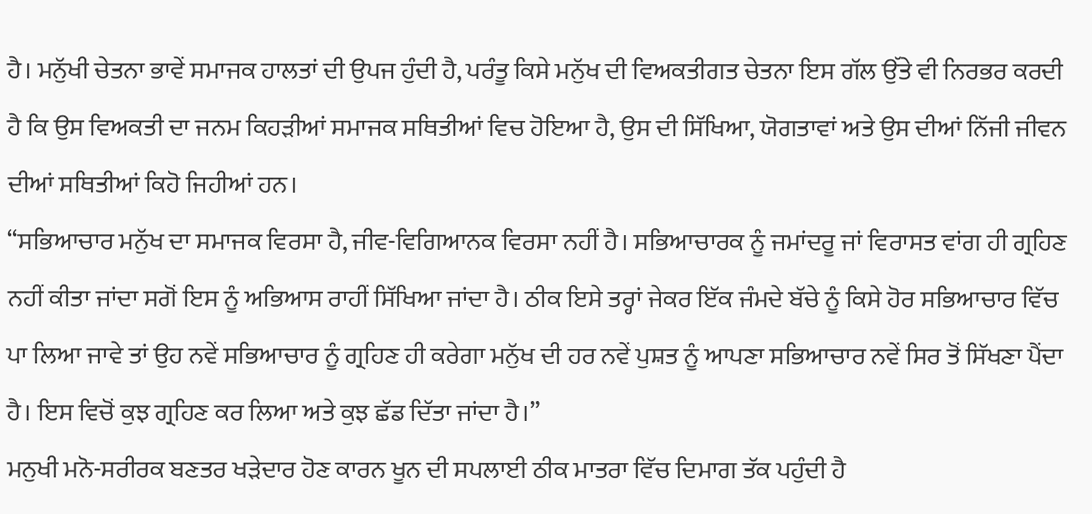ਹੈ। ਮਨੁੱਖੀ ਚੇਤਨਾ ਭਾਵੇਂ ਸਮਾਜਕ ਹਾਲਤਾਂ ਦੀ ਉਪਜ ਹੁੰਦੀ ਹੈ, ਪਰੰਤੂ ਕਿਸੇ ਮਨੁੱਖ ਦੀ ਵਿਅਕਤੀਗਤ ਚੇਤਨਾ ਇਸ ਗੱਲ ਉੱਤੇ ਵੀ ਨਿਰਭਰ ਕਰਦੀ ਹੈ ਕਿ ਉਸ ਵਿਅਕਤੀ ਦਾ ਜਨਮ ਕਿਹੜੀਆਂ ਸਮਾਜਕ ਸਥਿਤੀਆਂ ਵਿਚ ਹੋਇਆ ਹੈ, ਉਸ ਦੀ ਸਿੱਖਿਆ, ਯੋਗਤਾਵਾਂ ਅਤੇ ਉਸ ਦੀਆਂ ਨਿੱਜੀ ਜੀਵਨ ਦੀਆਂ ਸਥਿਤੀਆਂ ਕਿਹੋ ਜਿਹੀਆਂ ਹਨ।
“ਸਭਿਆਚਾਰ ਮਨੁੱਖ ਦਾ ਸਮਾਜਕ ਵਿਰਸਾ ਹੈ, ਜੀਵ-ਵਿਗਿਆਨਕ ਵਿਰਸਾ ਨਹੀਂ ਹੈ। ਸਭਿਆਚਾਰਕ ਨੂੰ ਜਮਾਂਦਰੂ ਜਾਂ ਵਿਰਾਸਤ ਵਾਂਗ ਹੀ ਗ੍ਰਹਿਣ ਨਹੀਂ ਕੀਤਾ ਜਾਂਦਾ ਸਗੋਂ ਇਸ ਨੂੰ ਅਭਿਆਸ ਰਾਹੀਂ ਸਿੱਖਿਆ ਜਾਂਦਾ ਹੈ। ਠੀਕ ਇਸੇ ਤਰ੍ਹਾਂ ਜੇਕਰ ਇੱਕ ਜੰਮਦੇ ਬੱਚੇ ਨੂੰ ਕਿਸੇ ਹੋਰ ਸਭਿਆਚਾਰ ਵਿੱਚ ਪਾ ਲਿਆ ਜਾਵੇ ਤਾਂ ਉਹ ਨਵੇਂ ਸਭਿਆਚਾਰ ਨੂੰ ਗ੍ਰਹਿਣ ਹੀ ਕਰੇਗਾ ਮਨੁੱਖ ਦੀ ਹਰ ਨਵੇਂ ਪੁਸ਼ਤ ਨੂੰ ਆਪਣਾ ਸਭਿਆਚਾਰ ਨਵੇਂ ਸਿਰ ਤੋਂ ਸਿੱਖਣਾ ਪੈਂਦਾ ਹੈ। ਇਸ ਵਿਚੋਂ ਕੁਝ ਗ੍ਰਹਿਣ ਕਰ ਲਿਆ ਅਤੇ ਕੁਝ ਛੱਡ ਦਿੱਤਾ ਜਾਂਦਾ ਹੈ।”
ਮਨੁਖੀ ਮਨੋ-ਸਰੀਰਕ ਬਣਤਰ ਖੜੇਦਾਰ ਹੋਣ ਕਾਰਨ ਖੂਨ ਦੀ ਸਪਲਾਈ ਠੀਕ ਮਾਤਰਾ ਵਿੱਚ ਦਿਮਾਗ ਤੱਕ ਪਹੁੰਦੀ ਹੈ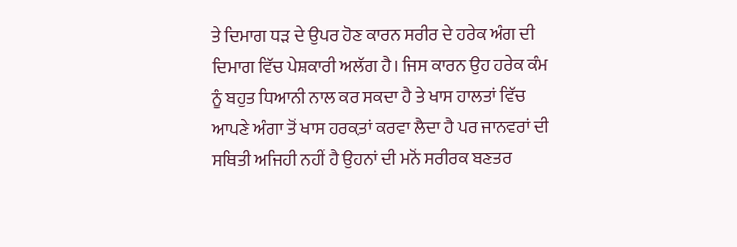ਤੇ ਦਿਮਾਗ ਧੜ ਦੇ ਉਪਰ ਹੋਣ ਕਾਰਨ ਸਰੀਰ ਦੇ ਹਰੇਕ ਅੰਗ ਦੀ ਦਿਮਾਗ ਵਿੱਚ ਪੇਸ਼ਕਾਰੀ ਅਲੱਗ ਹੈ। ਜਿਸ ਕਾਰਨ ਉਹ ਹਰੇਕ ਕੰਮ ਨੂੰ ਬਹੁਤ ਧਿਆਨੀ ਨਾਲ ਕਰ ਸਕਦਾ ਹੈ ਤੇ ਖਾਸ ਹਾਲਤਾਂ ਵਿੱਚ ਆਪਣੇ ਅੰਗਾ ਤੋਂ ਖਾਸ ਹਰਕ਼ਤਾਂ ਕਰਵਾ ਲੈਦਾ ਹੈ ਪਰ ਜਾਨਵਰਾਂ ਦੀ ਸਥਿਤੀ ਅਜਿਹੀ ਨਹੀਂ ਹੈ ਉਹਨਾਂ ਦੀ ਮਨੋਂ ਸਰੀਰਕ ਬਣਤਰ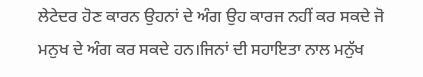ਲੇਟੇਦਰ ਹੋਣ ਕਾਰਨ ਉਹਨਾਂ ਦੇ ਅੰਗ ਉਹ ਕਾਰਜ ਨਹੀਂ ਕਰ ਸਕਦੇ ਜੋ ਮਨੁਖ ਦੇ ਅੰਗ ਕਰ ਸਕਦੇ ਹਨ।ਜਿਨਾਂ ਦੀ ਸਹਾਇਤਾ ਨਾਲ ਮਨੁੱਖ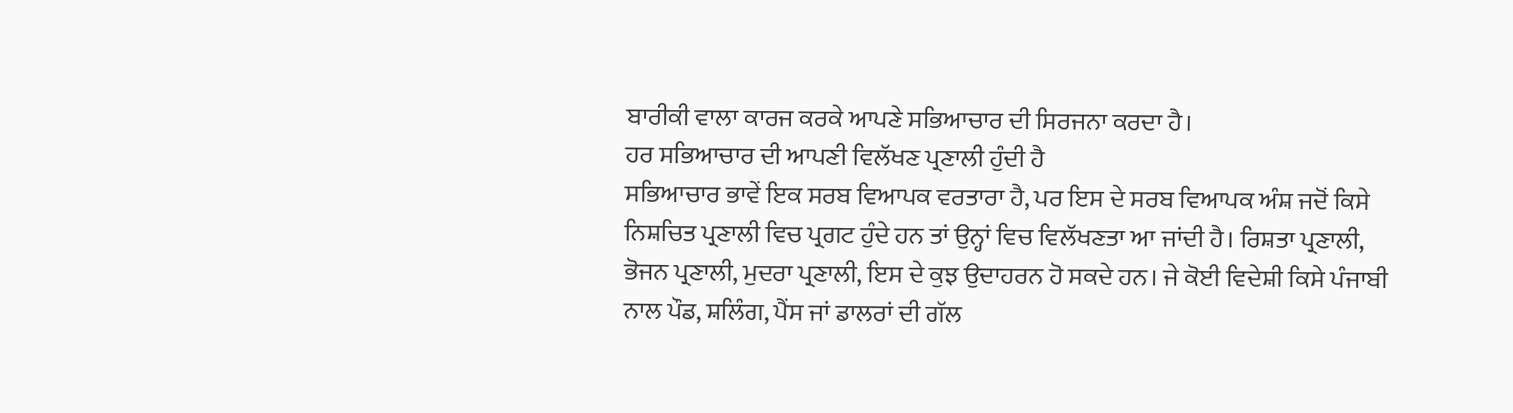ਬਾਰੀਕੀ ਵਾਲਾ ਕਾਰਜ ਕਰਕੇ ਆਪਣੇ ਸਭਿਆਚਾਰ ਦੀ ਸਿਰਜਨਾ ਕਰਦਾ ਹੈ।
ਹਰ ਸਭਿਆਚਾਰ ਦੀ ਆਪਣੀ ਵਿਲੱਖਣ ਪ੍ਰਣਾਲੀ ਹੁੰਦੀ ਹੈ
ਸਭਿਆਚਾਰ ਭਾਵੇਂ ਇਕ ਸਰਬ ਵਿਆਪਕ ਵਰਤਾਰਾ ਹੈ, ਪਰ ਇਸ ਦੇ ਸਰਬ ਵਿਆਪਕ ਅੰਸ਼ ਜਦੋਂ ਕਿਸੇ ਨਿਸ਼ਚਿਤ ਪ੍ਰਣਾਲੀ ਵਿਚ ਪ੍ਰਗਟ ਹੁੰਦੇ ਹਨ ਤਾਂ ਉਨ੍ਹਾਂ ਵਿਚ ਵਿਲੱਖਣਤਾ ਆ ਜਾਂਦੀ ਹੈ। ਰਿਸ਼ਤਾ ਪ੍ਰਣਾਲੀ, ਭੋਜਨ ਪ੍ਰਣਾਲੀ, ਮੁਦਰਾ ਪ੍ਰਣਾਲੀ, ਇਸ ਦੇ ਕੁਝ ਉਦਾਹਰਨ ਹੋ ਸਕਦੇ ਹਨ। ਜੇ ਕੋਈ ਵਿਦੇਸ਼ੀ ਕਿਸੇ ਪੰਜਾਬੀ ਨਾਲ ਪੌਡ, ਸ਼ਲਿੰਗ, ਪੈਂਸ ਜਾਂ ਡਾਲਰਾਂ ਦੀ ਗੱਲ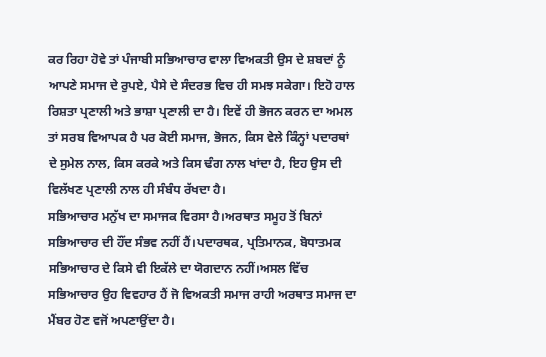ਕਰ ਰਿਹਾ ਹੋਵੇ ਤਾਂ ਪੰਜਾਬੀ ਸਭਿਆਚਾਰ ਵਾਲਾ ਵਿਅਕਤੀ ਉਸ ਦੇ ਸ਼ਬਦਾਂ ਨੂੰ ਆਪਣੇ ਸਮਾਜ ਦੇ ਰੁਪਏ, ਪੈਸੇ ਦੇ ਸੰਦਰਭ ਵਿਚ ਹੀ ਸਮਝ ਸਕੇਗਾ। ਇਹੋ ਹਾਲ ਰਿਸ਼ਤਾ ਪ੍ਰਣਾਲੀ ਅਤੇ ਭਾਸ਼ਾ ਪ੍ਰਣਾਲੀ ਦਾ ਹੈ। ਇਵੇਂ ਹੀ ਭੋਜਨ ਕਰਨ ਦਾ ਅਮਲ ਤਾਂ ਸਰਬ ਵਿਆਪਕ ਹੈ ਪਰ ਕੋਈ ਸਮਾਜ, ਭੋਜਨ, ਕਿਸ ਵੇਲੇ ਕਿੰਨ੍ਹਾਂ ਪਦਾਰਥਾਂ ਦੇ ਸੁਮੇਲ ਨਾਲ, ਕਿਸ ਕਰਕੇ ਅਤੇ ਕਿਸ ਢੰਗ ਨਾਲ ਖਾਂਦਾ ਹੈ, ਇਹ ਉਸ ਦੀ ਵਿਲੱਖਣ ਪ੍ਰਣਾਲੀ ਨਾਲ ਹੀ ਸੰਬੰਧ ਰੱਖਦਾ ਹੈ।
ਸਭਿਆਚਾਰ ਮਨੁੱਖ ਦਾ ਸਮਾਜਕ ਵਿਰਸਾ ਹੈ।ਅਰਥਾਤ ਸਮੂਹ ਤੋਂ ਬਿਨਾਂ ਸਭਿਆਚਾਰ ਦੀ ਹੌਂਦ ਸੰਭਵ ਨਹੀਂ ਹੈਂ।ਪਦਾਰਥਕ, ਪ੍ਰਤਿਮਾਨਕ, ਬੋਧਾਤਮਕ ਸਭਿਆਚਾਰ ਦੇ ਕਿਸੇ ਵੀ ਇਕੱਲੇ ਦਾ ਯੋਗਦਾਨ ਨਹੀਂ।ਅਸਲ ਵਿੱਚ ਸਭਿਆਚਾਰ ਉਹ ਵਿਵਹਾਰ ਹੈਂ ਜੋ ਵਿਅਕਤੀ ਸਮਾਜ ਰਾਹੀ ਅਰਥਾਤ ਸਮਾਜ ਦਾ ਮੈਂਬਰ ਹੋਣ ਵਜੋਂ ਅਪਣਾਉਂਦਾ ਹੈ।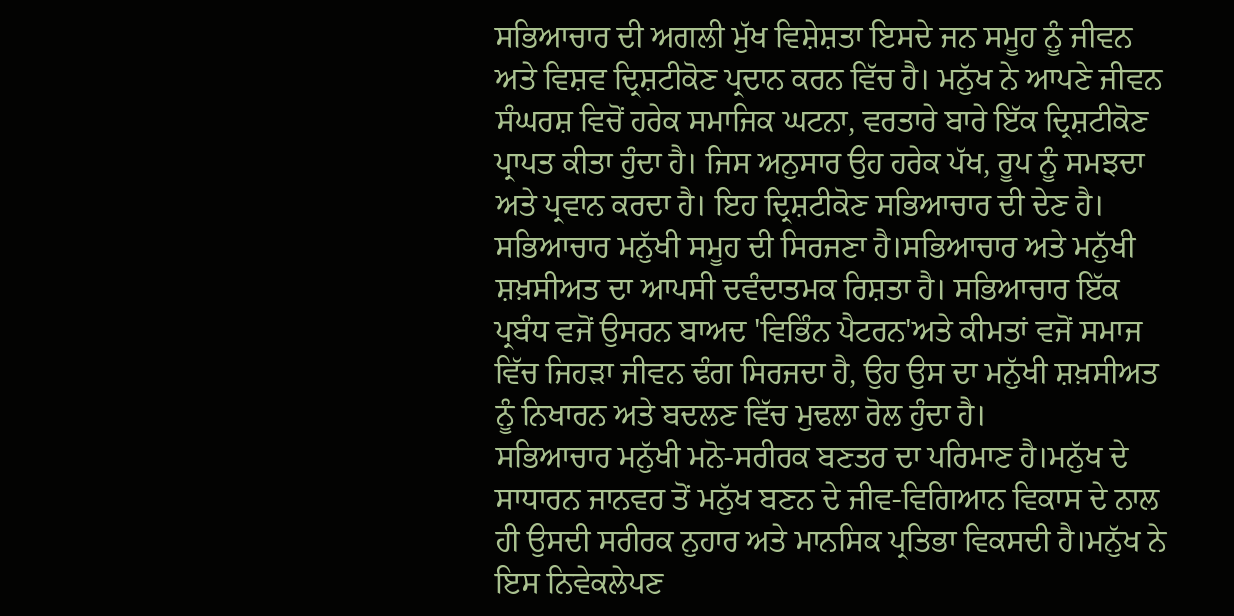ਸਭਿਆਚਾਰ ਦੀ ਅਗਲੀ ਮੁੱਖ ਵਿਸ਼ੇਸ਼ਤਾ ਇਸਦੇ ਜਨ ਸਮੂਹ ਨੂੰ ਜੀਵਨ ਅਤੇ ਵਿਸ਼ਵ ਦ੍ਰਿਸ਼ਟੀਕੋਣ ਪ੍ਰਦਾਨ ਕਰਨ ਵਿੱਚ ਹੈ। ਮਨੁੱਖ ਨੇ ਆਪਣੇ ਜੀਵਨ ਸੰਘਰਸ਼ ਵਿਚੋਂ ਹਰੇਕ ਸਮਾਜਿਕ ਘਟਨਾ, ਵਰਤਾਰੇ ਬਾਰੇ ਇੱਕ ਦ੍ਰਿਸ਼ਟੀਕੋਣ ਪ੍ਰਾਪਤ ਕੀਤਾ ਹੁੰਦਾ ਹੈ। ਜਿਸ ਅਨੁਸਾਰ ਉਹ ਹਰੇਕ ਪੱਖ, ਰੂਪ ਨੂੰ ਸਮਝਦਾ ਅਤੇ ਪ੍ਰਵਾਨ ਕਰਦਾ ਹੈ। ਇਹ ਦ੍ਰਿਸ਼ਟੀਕੋਣ ਸਭਿਆਚਾਰ ਦੀ ਦੇਣ ਹੈ।
ਸਭਿਆਚਾਰ ਮਨੁੱਖੀ ਸਮੂਹ ਦੀ ਸਿਰਜਣਾ ਹੈ।ਸਭਿਆਚਾਰ ਅਤੇ ਮਨੁੱਖੀ ਸ਼ਖ਼ਸੀਅਤ ਦਾ ਆਪਸੀ ਦਵੰਦਾਤਮਕ ਰਿਸ਼ਤਾ ਹੈ। ਸਭਿਆਚਾਰ ਇੱਕ ਪ੍ਰਬੰਧ ਵਜੋਂ ਉਸਰਨ ਬਾਅਦ 'ਵਿਭਿੰਨ ਪੈਟਰਨ'ਅਤੇ ਕੀਮਤਾਂ ਵਜੋਂ ਸਮਾਜ ਵਿੱਚ ਜਿਹੜਾ ਜੀਵਨ ਢੰਗ ਸਿਰਜਦਾ ਹੈ, ਉਹ ਉਸ ਦਾ ਮਨੁੱਖੀ ਸ਼ਖ਼ਸੀਅਤ ਨੂੰ ਨਿਖਾਰਨ ਅਤੇ ਬਦਲਣ ਵਿੱਚ ਮੁਢਲਾ ਰੋਲ ਹੁੰਦਾ ਹੈ।
ਸਭਿਆਚਾਰ ਮਨੁੱਖੀ ਮਨੋ-ਸਰੀਰਕ ਬਣਤਰ ਦਾ ਪਰਿਮਾਣ ਹੈ।ਮਨੁੱਖ ਦੇ ਸਾਧਾਰਨ ਜਾਨਵਰ ਤੋਂ ਮਨੁੱਖ ਬਣਨ ਦੇ ਜੀਵ-ਵਿਗਿਆਨ ਵਿਕਾਸ ਦੇ ਨਾਲ ਹੀ ਉਸਦੀ ਸਰੀਰਕ ਨੁਹਾਰ ਅਤੇ ਮਾਨਸਿਕ ਪ੍ਰਤਿਭਾ ਵਿਕਸਦੀ ਹੈ।ਮਨੁੱਖ ਨੇ ਇਸ ਨਿਵੇਕਲੇਪਣ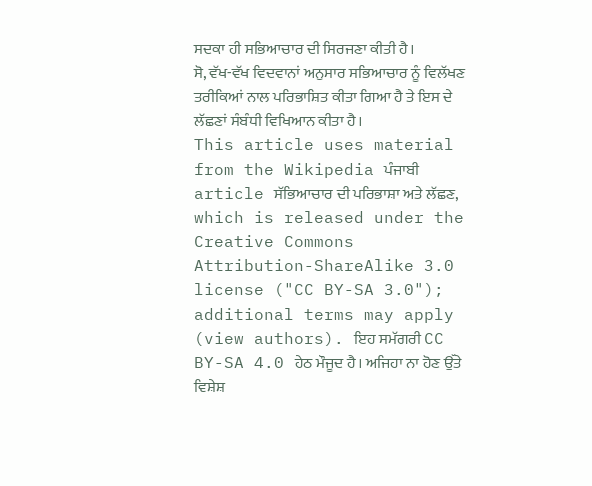ਸਦਕਾ ਹੀ ਸਭਿਆਚਾਰ ਦੀ ਸਿਰਜਣਾ ਕੀਤੀ ਹੈ।
ਸੋ, ਵੱਖ-ਵੱਖ ਵਿਦਵਾਨਾਂ ਅਨੁਸਾਰ ਸਭਿਆਚਾਰ ਨੂੰ ਵਿਲੱਖਣ ਤਰੀਕਿਆਂ ਨਾਲ ਪਰਿਭਾਸ਼ਿਤ ਕੀਤਾ ਗਿਆ ਹੈ ਤੇ ਇਸ ਦੇ ਲੱਛਣਾਂ ਸੰਬੰਧੀ ਵਿਖਿਆਨ ਕੀਤਾ ਹੈ।
This article uses material from the Wikipedia ਪੰਜਾਬੀ article ਸੱਭਿਆਚਾਰ ਦੀ ਪਰਿਭਾਸ਼ਾ ਅਤੇ ਲੱਛਣ, which is released under the Creative Commons Attribution-ShareAlike 3.0 license ("CC BY-SA 3.0"); additional terms may apply (view authors). ਇਹ ਸਮੱਗਰੀ CC BY-SA 4.0 ਹੇਠ ਮੌਜੂਦ ਹੈ। ਅਜਿਹਾ ਨਾ ਹੋਣ ਉੱਤੇ ਵਿਸ਼ੇਸ਼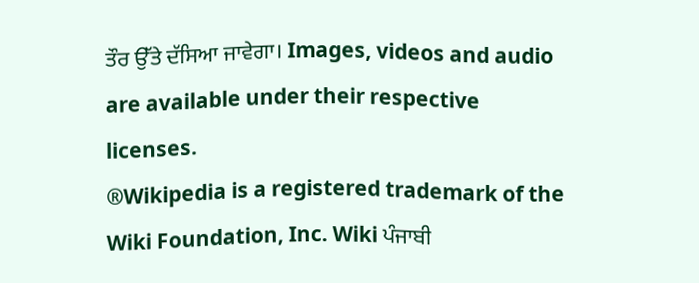ਤੌਰ ਉੱਤੇ ਦੱਸਿਆ ਜਾਵੇਗਾ। Images, videos and audio are available under their respective licenses.
®Wikipedia is a registered trademark of the Wiki Foundation, Inc. Wiki ਪੰਜਾਬੀ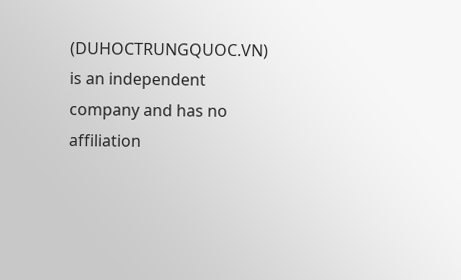(DUHOCTRUNGQUOC.VN) is an independent company and has no affiliation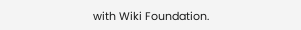with Wiki Foundation.